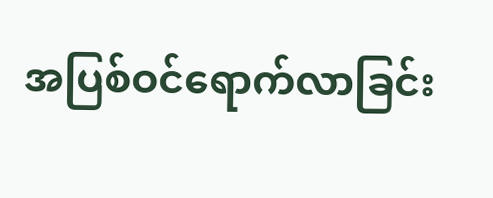အပြစ်ဝင်ရောက်လာခြင်း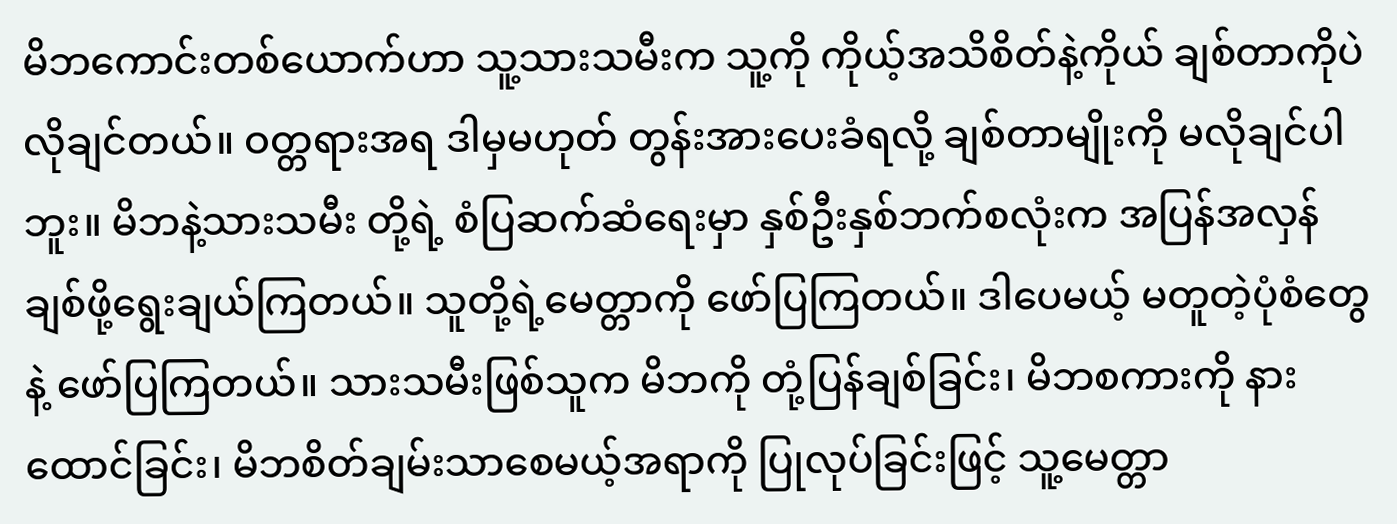မိဘကောင်းတစ်ယောက်ဟာ သူ့သားသမီးက သူ့ကို ကိုယ့်အသိစိတ်နဲ့ကိုယ် ချစ်တာကိုပဲလိုချင်တယ်။ ဝတ္တရားအရ ဒါမှမဟုတ် တွန်းအားပေးခံရလို့ ချစ်တာမျိုးကို မလိုချင်ပါဘူး။ မိဘနဲ့သားသမီး တို့ရဲ့ စံပြဆက်ဆံရေးမှာ နှစ်ဦးနှစ်ဘက်စလုံးက အပြန်အလှန်ချစ်ဖို့ရွေးချယ်ကြတယ်။ သူတို့ရဲ့မေတ္တာကို ဖော်ပြကြတယ်။ ဒါပေမယ့် မတူတဲ့ပုံစံတွေနဲ့ ဖော်ပြကြတယ်။ သားသမီးဖြစ်သူက မိဘကို တုံ့ပြန်ချစ်ခြင်း၊ မိဘစကားကို နားထောင်ခြင်း၊ မိဘစိတ်ချမ်းသာစေမယ့်အရာကို ပြုလုပ်ခြင်းဖြင့် သူ့မေတ္တာ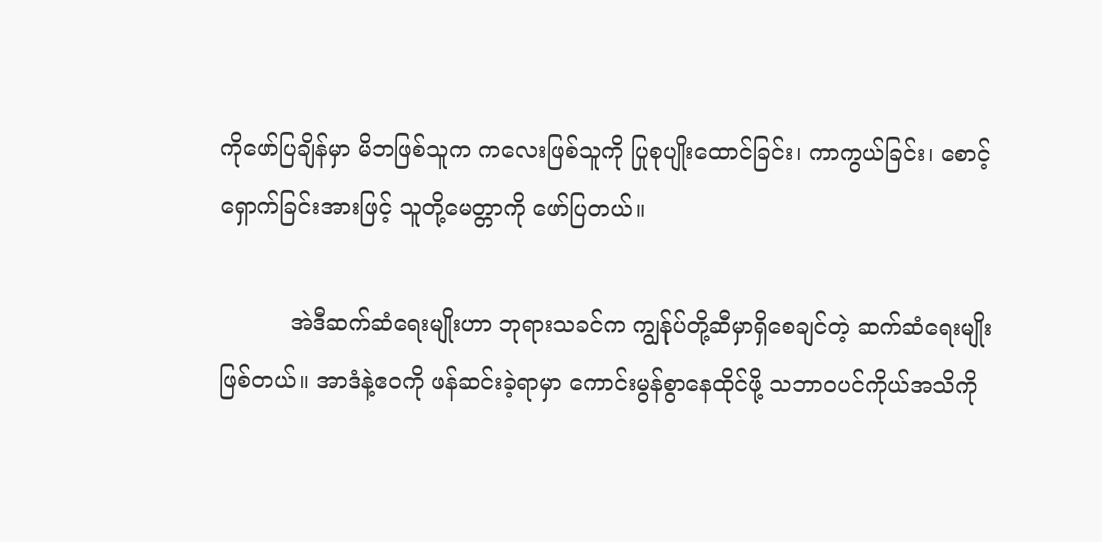ကိုဖော်ပြချိန်မှာ မိဘဖြစ်သူက ကလေးဖြစ်သူကို ပြုစုပျိုးထောင်ခြင်း၊ ကာကွယ်ခြင်း၊ စောင့်ရှောက်ခြင်းအားဖြင့် သူတို့မေတ္တာကို ဖော်ပြတယ်။

          အဲဒီဆက်ဆံရေးမျိုးဟာ ဘုရားသခင်က ကျွန်ုပ်တို့ဆီမှာရှိစေချင်တဲ့ ဆက်ဆံရေးမျိုး ဖြစ်တယ်။ အာဒံနဲ့ဧဝကို ဖန်ဆင်းခဲ့ရာမှာ ကောင်းမွန်စွာနေထိုင်ဖို့ သဘာဝပင်ကိုယ်အသိကို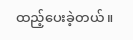ထည့်ပေးခဲ့တယ်။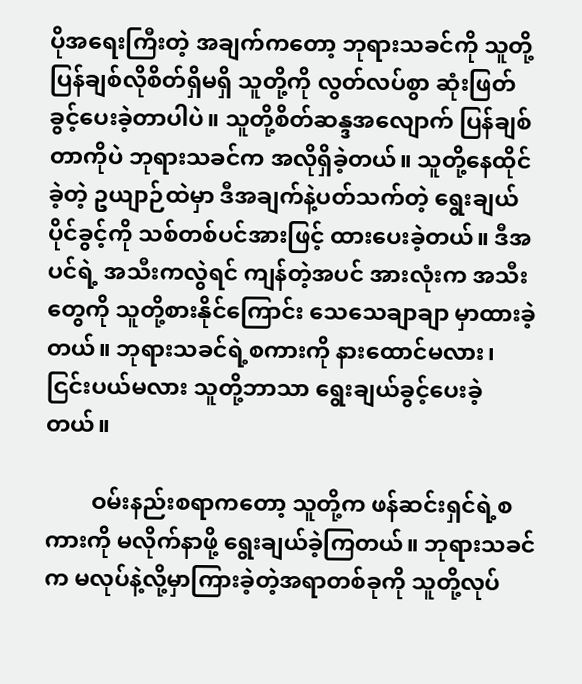ပိုအရေးကြီးတဲ့ အချက်ကတော့ ဘုရားသခင်ကို သူတို့ ပြန်ချစ်လိုစိတ်ရှိမရှိ သူတို့ကို လွတ်လပ်စွာ ဆုံးဖြတ်ခွင့်ပေးခဲ့တာပါပဲ။ သူတို့စိတ်ဆန္ဒအလျောက် ပြန်ချစ်တာကိုပဲ ဘုရားသခင်က အလိုရှိခဲ့တယ်။ သူတို့နေထိုင်ခဲ့တဲ့ ဥယျာဉ်ထဲမှာ ဒီအချက်နဲ့ပတ်သက်တဲ့ ရွေးချယ်ပိုင်ခွင့်ကို သစ်တစ်ပင်အားဖြင့် ထားပေးခဲ့တယ်။ ဒီအပင်ရဲ့ အသီးကလွဲရင် ကျန်တဲ့အပင် အားလုံးက အသီးတွေကို သူတို့စားနိုင်ကြောင်း သေသေချာချာ မှာထားခဲ့တယ်။ ဘုရားသခင်ရဲ့စကားကို နားထောင်မလား၊ ငြင်းပယ်မလား သူတို့ဘာသာ ရွေးချယ်ခွင့်ပေးခဲ့တယ်။

        ဝမ်းနည်းစရာကတော့ သူတို့က ဖန်ဆင်းရှင်ရဲ့စကားကို မလိုက်နာဖို့ ရွေးချယ်ခဲ့ကြတယ်။ ဘုရားသခင်က မလုပ်နဲ့လို့မှာကြားခဲ့တဲ့အရာတစ်ခုကို သူတို့လုပ်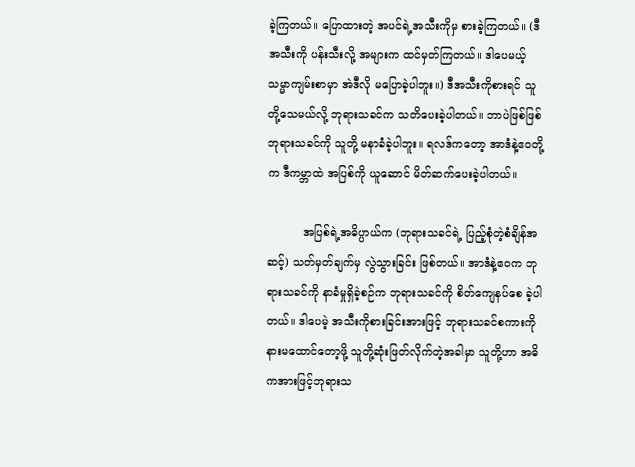ခဲ့ကြတယ်။ ပြောထားတဲ့ အပင်ရဲ့အသီးကိုမှ စားခဲ့ကြတယ်။ (ဒီအသီးကို ပန်းသီးလို့ အများက ထင်မှတ်ကြတယ်။ ဒါပေမယ့် သမ္မာကျမ်းစာမှာ အဲဒီလို မပြောခဲ့ပါဘူး။) ဒီအသီးကိုစားရင် သူတို့သေမယ်လို့ ဘုရားသခင်က သတိပေးခဲ့ပါတယ်။ ဘာပဲဖြစ်ဖြစ် ဘုရားသခင်ကို သူတို့ မနာခံခဲ့ပါဘူး။ ရလဒ်ကတော့ အာဒံနဲ့ဧဝတို့က ဒီကမ္ဘာထဲ အပြစ်ကို ယူဆောင် မိတ်ဆက်ပေးခဲ့ပါတယ်။

          အပြစ်ရဲ့အဓိပ္ပာယ်က (ဘုရားသခင်ရဲ့ ပြည့်စုံတဲ့စံချိန်အဆင့်) သတ်မှတ်ချက်မှ လွဲသွားခြင်း ဖြစ်တယ်။ အာဒံနဲ့ဧဝက ဘုရားသခင်ကို နာခံမှုရှိခဲ့စဉ်က ဘုရားသခင်ကို စိတ်ကျေနပ်စေ ခဲ့ပါတယ်။ ဒါပေမဲ့ အသီးကိုစားခြင်းအားဖြင့် ဘုရားသခင်စကားကို နားမထောင်တော့ဖို့ သူတို့ဆုံးဖြတ်လိုက်တဲ့အခါမှာ သူတို့ဟာ အဓိကအားဖြင့်ဘုရားသ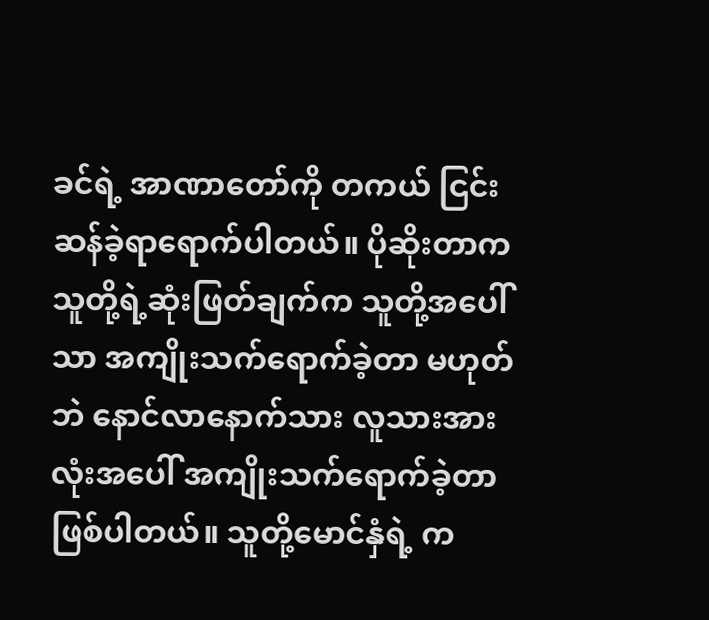ခင်ရဲ့ အာဏာတော်ကို တကယ် ငြင်းဆန်ခဲ့ရာရောက်ပါတယ်။ ပိုဆိုးတာက သူတို့ရဲ့ဆုံးဖြတ်ချက်က သူတို့အပေါ်သာ အကျိုးသက်ရောက်ခဲ့တာ မဟုတ်ဘဲ နောင်လာနောက်သား လူသားအားလုံးအပေါ် အကျိုးသက်ရောက်ခဲ့တာ ဖြစ်ပါတယ်။ သူတို့မောင်နှံရဲ့ က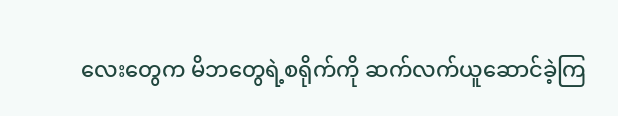လေးတွေက မိဘတွေရဲ့စရိုက်ကို ဆက်လက်ယူဆောင်ခဲ့ကြ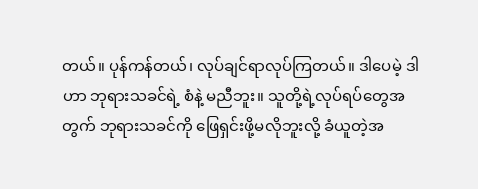တယ်။ ပုန်ကန်တယ်၊ လုပ်ချင်ရာလုပ်ကြတယ်။ ဒါပေမဲ့ ဒါဟာ ဘုရားသခင်ရဲ့ စံနဲ့ မညီဘူး။ သူတို့ရဲ့လုပ်ရပ်တွေအတွက် ဘုရားသခင်ကို ဖြေရှင်းဖို့မလိုဘူးလို့ ခံယူတဲ့အ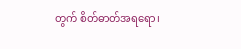တွက် စိတ်ဓာတ်အရရော၊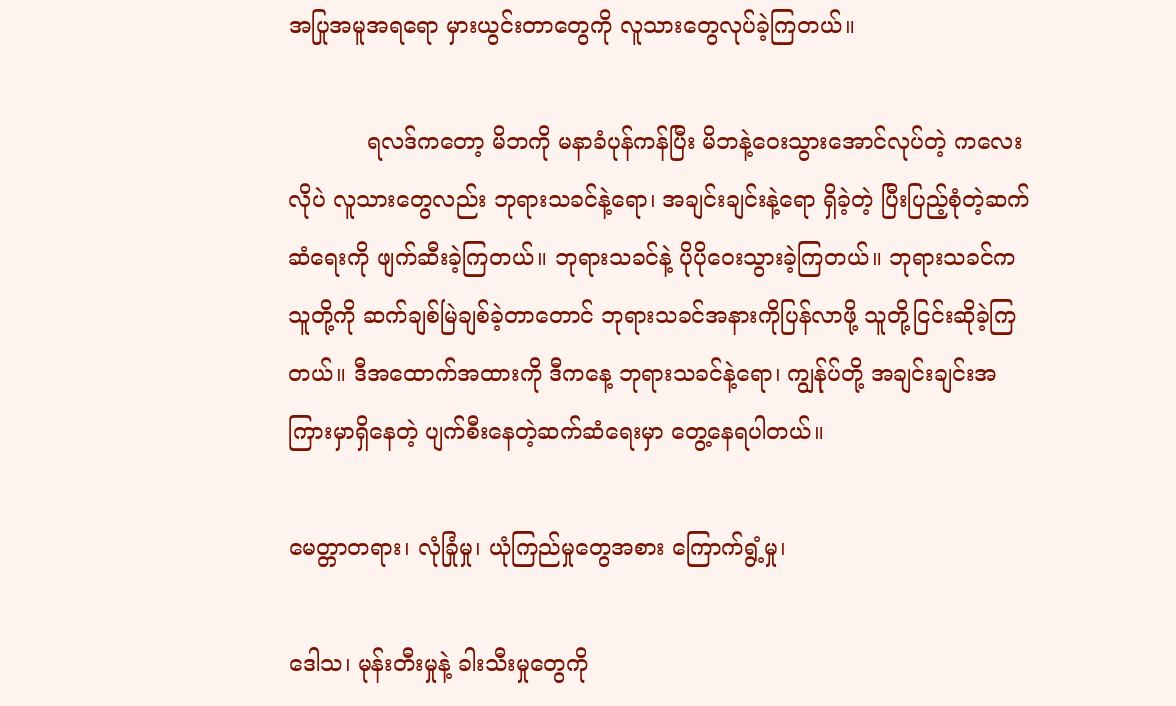အပြုအမူအရရော မှားယွင်းတာတွေကို လူသားတွေလုပ်ခဲ့ကြတယ်။

           ရလဒ်ကတော့ မိဘကို မနာခံပုန်ကန်ပြီး မိဘနဲ့ဝေးသွားအောင်လုပ်တဲ့ ကလေးလိုပဲ လူသားတွေလည်း ဘုရားသခင်နဲ့ရော၊ အချင်းချင်းနဲ့ရော ရှိခဲ့တဲ့ ပြီးပြည့်စုံတဲ့ဆက်ဆံရေးကို ဖျက်ဆီးခဲ့ကြတယ်။ ဘုရားသခင်နဲ့ ပိုပိုဝေးသွားခဲ့ကြတယ်။ ဘုရားသခင်က သူတို့ကို ဆက်ချစ်မြဲချစ်ခဲ့တာတောင် ဘုရားသခင်အနားကိုပြန်လာဖို့ သူတို့ငြင်းဆိုခဲ့ကြတယ်။ ဒီအထောက်အထားကို ဒီကနေ့ ဘုရားသခင်နဲ့ရော၊ ကျွန်ုပ်တို့ အချင်းချင်းအကြားမှာရှိနေတဲ့ ပျက်စီးနေတဲ့ဆက်ဆံရေးမှာ တွေ့နေရပါတယ်။

မေတ္တာတရား၊ လုံခြုံမှု၊ ယုံကြည်မှုတွေအစား ကြောက်ရွံ့မှု၊

ဒေါသ၊ မုန်းတီးမှုနဲ့ ခါးသီးမှုတွေကို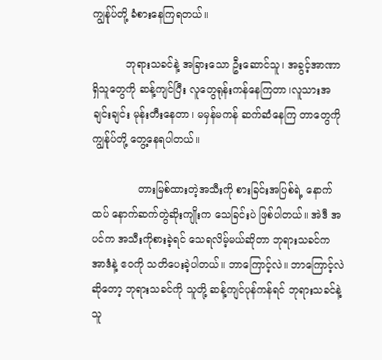ကျွန်ုပ်တို့ ခံစားနေကြရတယ်။

          ဘုရားသခင်နဲ့ အခြားသော ဦးဆောင်သူ၊ အခွင့်အာဏာရှိသူတွေကို ဆန့်ကျင်ပြီး လူတွေရုန်းကန်နေကြတာ၊လူသားအချင်းချင်း မုန်းတီးနေတာ၊ မမှန်မကန် ဆက်ဆံနေကြ တာတွေကို ကျွန်ုပ်တို့ တွေ့နေရပါတယ်။

              တားမြစ်ထားတဲ့အသီးကို စားခြင်းအပြစ်ရဲ့ နောက်ထပ် နောက်ဆက်တွဲဆိုးကျိုးက သေခြင်းပဲ ဖြစ်ပါတယ်။ အဲဒီ အပင်က အသီးကိုစားခဲ့ရင် သေရလိမ့်မယ်ဆိုတာ ဘုရားသခင်က အာဒံနဲ့ ဧဝကို သတိပေးခဲ့ပါတယ်။ ဘာကြောင့်လဲ။ ဘာကြောင့်လဲဆိုတော့ ဘုရားသခင်ကို သူတို့ ဆန့်ကျင်ပုန်ကန်ရင် ဘုရားသခင်နဲ့ သူ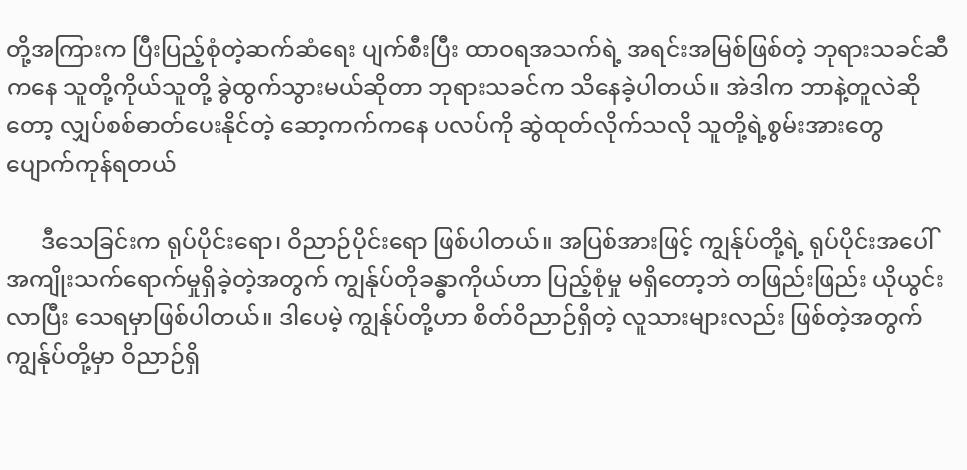တို့အကြားက ပြီးပြည့်စုံတဲ့ဆက်ဆံရေး ပျက်စီးပြီး ထာဝရအသက်ရဲ့ အရင်းအမြစ်ဖြစ်တဲ့ ဘုရားသခင်ဆီကနေ သူတို့ကိုယ်သူတို့ ခွဲထွက်သွားမယ်ဆိုတာ ဘုရားသခင်က သိနေခဲ့ပါတယ်။ အဲဒါက ဘာနဲ့တူလဲဆိုတော့ လျှပ်စစ်ဓာတ်ပေးနိုင်တဲ့ ဆော့ကက်ကနေ ပလပ်ကို ဆွဲထုတ်လိုက်သလို သူတို့ရဲ့စွမ်းအားတွေ ပျောက်ကုန်ရတယ်

      ဒီသေခြင်းက ရုပ်ပိုင်းရော၊ ဝိညာဉ်ပိုင်းရော ဖြစ်ပါတယ်။ အပြစ်အားဖြင့် ကျွန်ုပ်တို့ရဲ့ ရုပ်ပိုင်းအပေါ် အကျိုးသက်ရောက်မှုရှိခဲ့တဲ့အတွက် ကျွန်ုပ်တိုခန္ဓာကိုယ်ဟာ ပြည့်စုံမှု မရှိတော့ဘဲ တဖြည်းဖြည်း ယိုယွင်းလာပြီး သေရမှာဖြစ်ပါတယ်။ ဒါပေမဲ့ ကျွန်ုပ်တို့ဟာ စိတ်ဝိညာဉ်ရှိတဲ့ လူသားများလည်း ဖြစ်တဲ့အတွက် ကျွန်ုပ်တို့မှာ ဝိညာဉ်ရှိ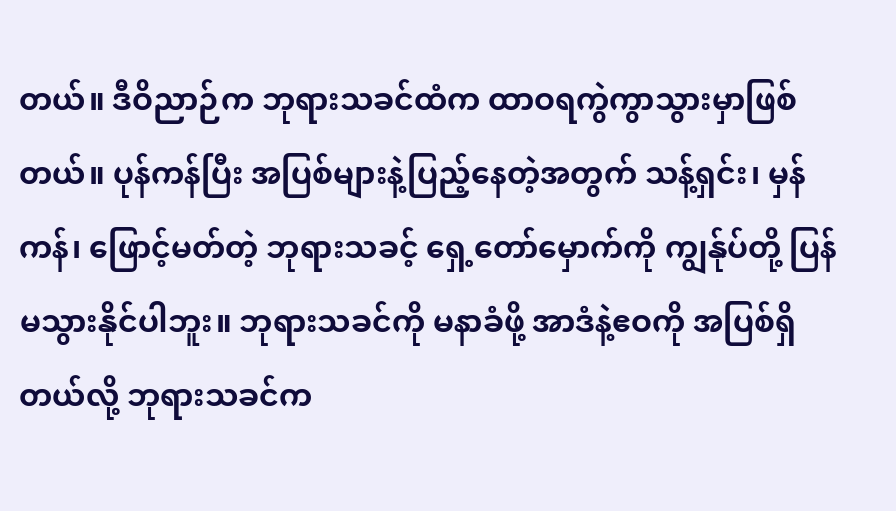တယ်။ ဒီဝိညာဉ်က ဘုရားသခင်ထံက ထာဝရကွဲကွာသွားမှာဖြစ်တယ်။ ပုန်ကန်ပြီး အပြစ်များနဲ့ပြည့်နေတဲ့အတွက် သန့်ရှင်း၊ မှန်ကန်၊ ဖြောင့်မတ်တဲ့ ဘုရားသခင့် ရှေ့တော်မှောက်ကို ကျွန်ုပ်တို့ ပြန်မသွားနိုင်ပါဘူး။ ဘုရားသခင်ကို မနာခံဖို့ အာဒံနဲ့ဧဝကို အပြစ်ရှိတယ်လို့ ဘုရားသခင်က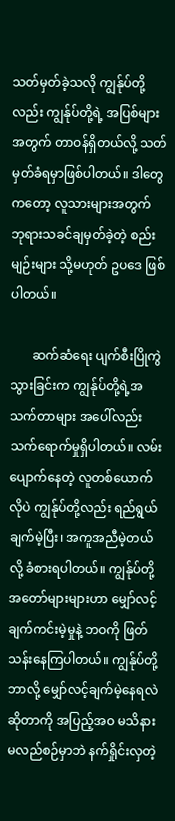သတ်မှတ်ခဲ့သလို ကျွန်ုပ်တို့လည်း ကျွန်ုပ်တို့ရဲ့ အပြစ်များအတွက် တာဝန်ရှိတယ်လို့ သတ်မှတ်ခံရမှာဖြစ်ပါတယ်။ ဒါတွေကတော့ လူသားများအတွက် ဘုရားသခင်ချမှတ်ခဲ့တဲ့ စည်းမျဉ်းများ သို့မဟုတ် ဥပဒေ ဖြစ်ပါတယ်။

       ဆက်ဆံရေး ပျက်စီးပြိုကွဲသွားခြင်းက ကျွန်ုပ်တို့ရဲ့အသက်တာများ အပေါ်လည်း သက်ရောက်မှုရှိပါတယ်။ လမ်းပျောက်နေတဲ့ လူတစ်ယောက်လိုပဲ ကျွန်ုပ်တို့လည်း ရည်ရွယ်ချက်မဲ့ပြီး၊ အကူအညီမဲ့တယ်လို့ ခံစားရပါတယ်။ ကျွန်ုပ်တို့ အတော်များများဟာ မျှော်လင့် ချက်ကင်းမဲ့မှုနဲ့ ဘဝကို ဖြတ်သန်းနေကြပါတယ်။ ကျွန်ုပ်တို့ ဘာလို့ မျှော်လင့်ချက်မဲ့နေရလဲဆိုတာကို အပြည့်အဝ မသိနားမလည်စဉ်မှာဘဲ နက်ရှိုင်းလှတဲ့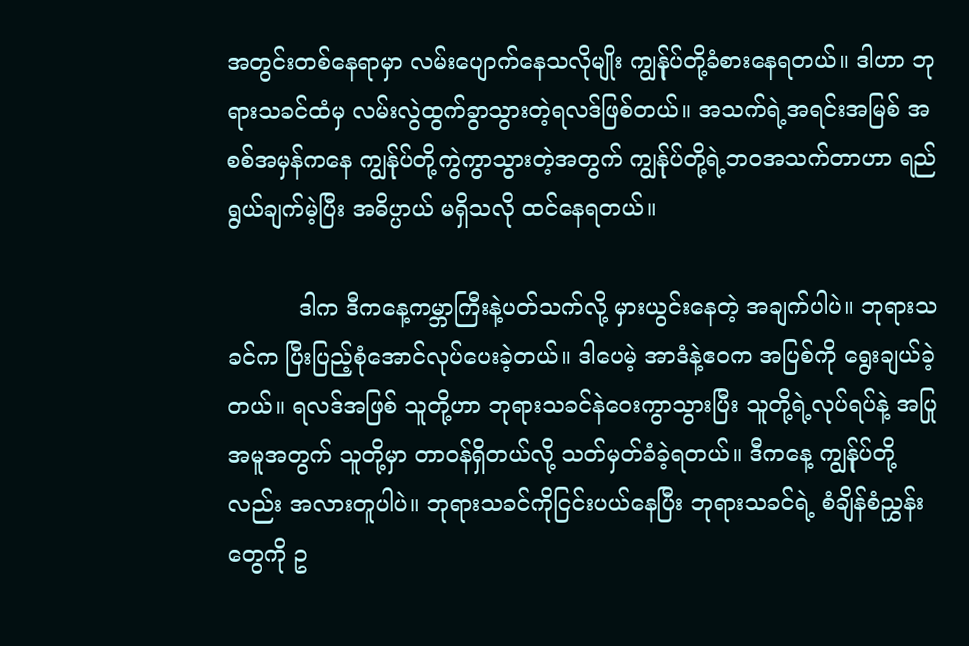အတွင်းတစ်နေရာမှာ လမ်းပျောက်နေသလိုမျိုး ကျွန်ုပ်တို့ခံစားနေရတယ်။ ဒါဟာ ဘုရားသခင်ထံမှ လမ်းလွဲထွက်ခွာသွားတဲ့ရလဒ်ဖြစ်တယ်။ အသက်ရဲ့အရင်းအမြစ် အစစ်အမှန်ကနေ ကျွန်ုပ်တို့ကွဲကွာသွားတဲ့အတွက် ကျွန်ုပ်တို့ရဲ့ဘဝအသက်တာဟာ ရည်ရွယ်ချက်မဲ့ပြီး အဓိပ္ပာယ် မရှိသလို ထင်နေရတယ်။

          ဒါက ဒီကနေ့ကမ္ဘာကြီးနဲ့ပတ်သက်လို့ မှားယွင်းနေတဲ့ အချက်ပါပဲ။ ဘုရားသခင်က ပြီးပြည့်စုံအောင်လုပ်ပေးခဲ့တယ်။ ဒါပေမဲ့ အာဒံနဲ့ဧဝက အပြစ်ကို ရွေးချယ်ခဲ့တယ်။ ရလဒ်အဖြစ် သူတို့ဟာ ဘုရားသခင်နဲဝေးကွာသွားပြီး သူတို့ရဲ့လုပ်ရပ်နဲ့ အပြုအမူအတွက် သူတို့မှာ တာဝန်ရှိတယ်လို့ သတ်မှတ်ခံခဲ့ရတယ်။ ဒီကနေ့ ကျွန်ုပ်တို့လည်း အလားတူပါပဲ။ ဘုရားသခင်ကိုငြင်းပယ်နေပြီး ဘုရားသခင်ရဲ့ စံချိန်စံညွှန်းတွေကို ဥ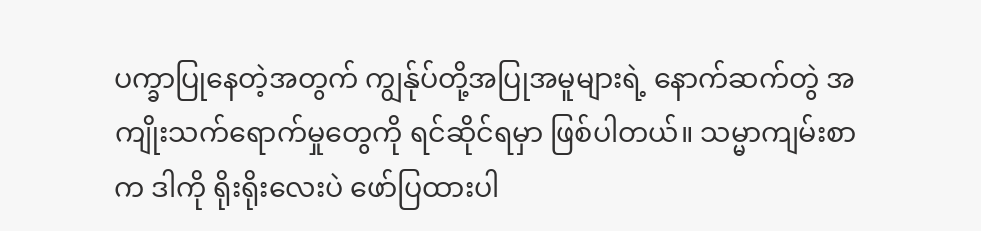ပက္ခာပြုနေတဲ့အတွက် ကျွန်ုပ်တို့အပြုအမူများရဲ့ နောက်ဆက်တွဲ အကျိုးသက်ရောက်မှုတွေကို ရင်ဆိုင်ရမှာ ဖြစ်ပါတယ်။ သမ္မာကျမ်းစာက ဒါကို ရိုးရိုးလေးပဲ ဖော်ပြထားပါ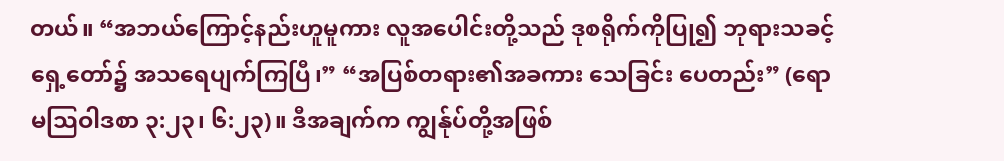တယ်။ “အဘယ်ကြောင့်နည်းဟူမူကား လူအပေါင်းတို့သည် ဒုစရိုက်ကိုပြု၍ ဘုရားသခင့် ရှေ့တော်၌ အသရေပျက်ကြပြီ၊” “အပြစ်တရား၏အခကား သေခြင်း ပေတည်း” (ရောမသြဝါဒစာ ၃:၂၃၊ ၆:၂၃)။ ဒီအချက်က ကျွန်ုပ်တို့အဖြစ်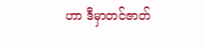ဟာ ဒီမှာတင်ဇာတ်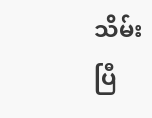သိမ်းပြီ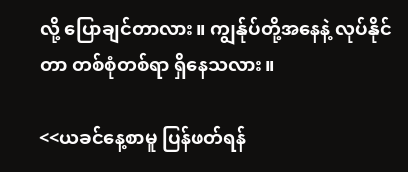လို့ ပြောချင်တာလား။ ကျွန်ုပ်တို့အနေနဲ့ လုပ်နိုင်တာ တစ်စုံတစ်ရာ ရှိနေသလား။

<<ယခင်နေ့စာမူ ပြန်ဖတ်ရန်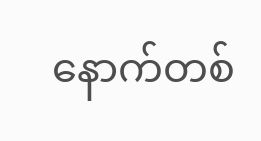နောက်တစ်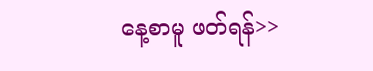နေ့စာမူ ဖတ်ရန်>>